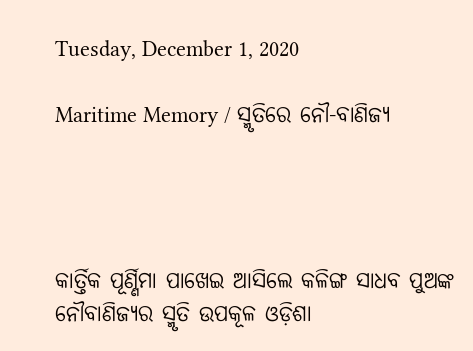Tuesday, December 1, 2020

Maritime Memory / ସ୍ମୃତିରେ ନୌ-ବାଣିଜ୍ୟ




କାର୍ତ୍ତିକ ପୂର୍ଣ୍ଣିମା ପାଖେଇ ଆସିଲେ କଳିଙ୍ଗ ସାଧବ ପୁଅଙ୍କ ନୌବାଣିଜ୍ୟର ସ୍ମୃତି ଉପକୂଳ ଓଡ଼ିଶା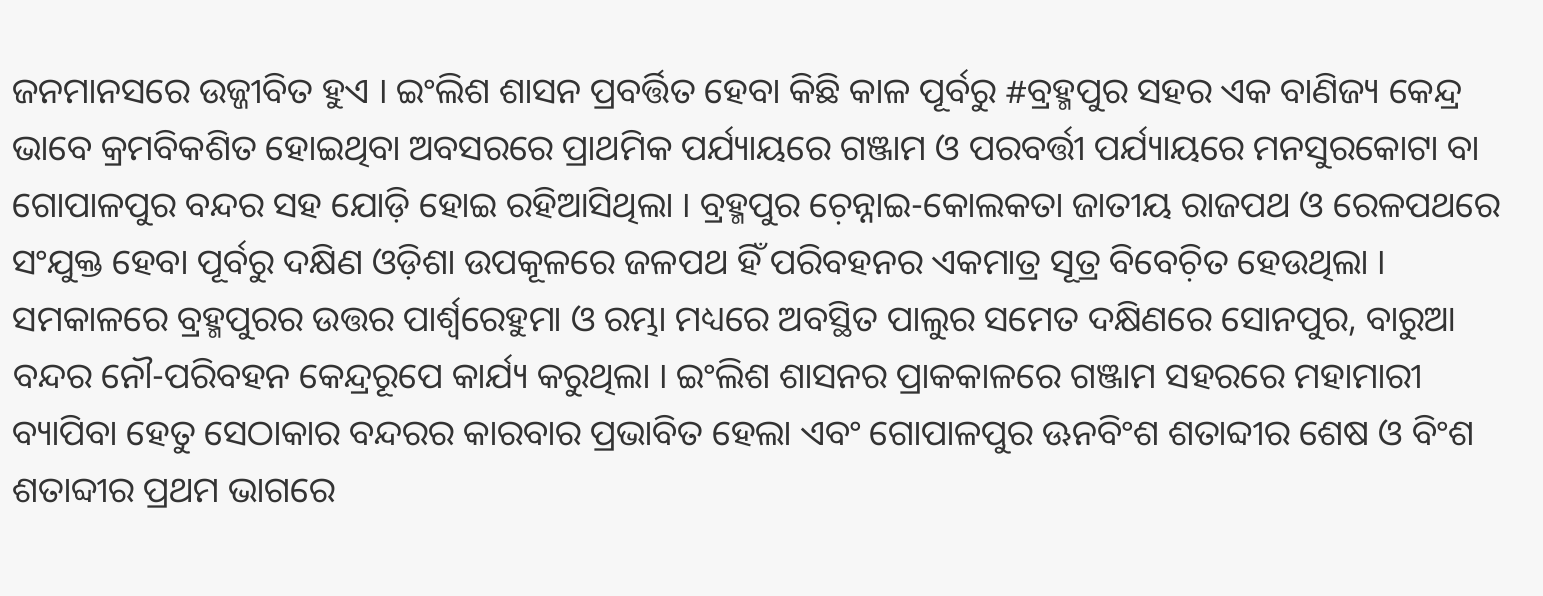ଜନମାନସରେ ଉଜ୍ଜୀବିତ ହୁଏ । ଇଂଲିଶ ଶାସନ ପ୍ରବର୍ତ୍ତିତ ହେବା କିଛି କାଳ ପୂର୍ବରୁ #ବ୍ରହ୍ମପୁର ସହର ଏକ ବାଣିଜ୍ୟ କେନ୍ଦ୍ର ଭାବେ କ୍ରମବିକଶିତ ହୋଇଥିବା ଅବସରରେ ପ୍ରାଥମିକ ପର୍ଯ୍ୟାୟରେ ଗଞ୍ଜାମ ଓ ପରବର୍ତ୍ତୀ ପର୍ଯ୍ୟାୟରେ ମନସୁରକୋଟା ବା ଗୋପାଳପୁର ବନ୍ଦର ସହ ଯୋଡ଼ି ହୋଇ ରହିଆସିଥିଲା । ବ୍ରହ୍ମପୁର ଚ଼େନ୍ନାଇ-କୋଲକତା ଜାତୀୟ ରାଜପଥ ଓ ରେଳପଥରେ ସଂଯୁକ୍ତ ହେବା ପୂର୍ବରୁ ଦକ୍ଷିଣ ଓଡ଼ିଶା ଉପକୂଳରେ ଜଳପଥ ହିଁ ପରିବହନର ଏକମାତ୍ର ସୂତ୍ର ବିବେଚ଼ିତ ହେଉଥିଲା । ସମକାଳରେ ବ୍ରହ୍ମପୁରର ଉତ୍ତର ପାର୍ଶ୍ୱରେହୁମା ଓ ରମ୍ଭା ମଧ୍ୟରେ ଅବସ୍ଥିତ ପାଲୁର ସମେତ ଦକ୍ଷିଣରେ ସୋନପୁର, ବାରୁଆ ବନ୍ଦର ନୌ-ପରିବହନ କେନ୍ଦ୍ରରୂପେ କାର୍ଯ୍ୟ କରୁଥିଲା । ଇଂଲିଶ ଶାସନର ପ୍ରାକକାଳରେ ଗଞ୍ଜାମ ସହରରେ ମହାମାରୀ ବ୍ୟାପିବା ହେତୁ ସେଠାକାର ବନ୍ଦରର କାରବାର ପ୍ରଭାବିତ ହେଲା ଏବଂ ଗୋପାଳପୁର ଊନବିଂଶ ଶତାବ୍ଦୀର ଶେଷ ଓ ବିଂଶ ଶତାବ୍ଦୀର ପ୍ରଥମ ଭାଗରେ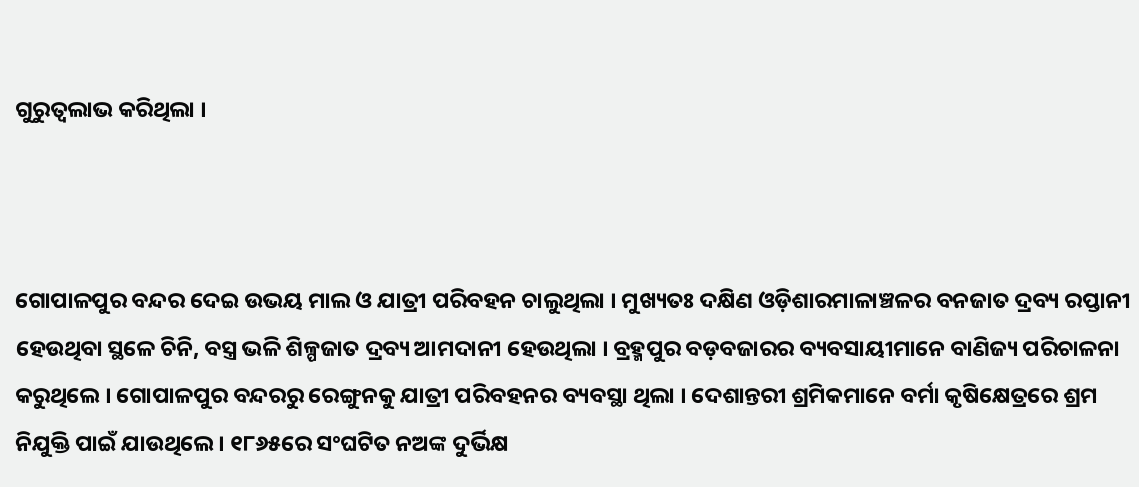ଗୁରୁତ୍ୱଲାଭ କରିଥିଲା ।



ଗୋପାଳପୁର ବନ୍ଦର ଦେଇ ଉଭୟ ମାଲ ଓ ଯାତ୍ରୀ ପରିବହନ ଚାଲୁଥିଲା । ମୁଖ୍ୟତଃ ଦକ୍ଷିଣ ଓଡ଼ିଶାରମାଳାଞ୍ଚଳର ବନଜାତ ଦ୍ରବ୍ୟ ରପ୍ତାନୀ ହେଉଥିବା ସ୍ଥଳେ ଚିନି, ବସ୍ତ୍ର ଭଳି ଶିଳ୍ପଜାତ ଦ୍ରବ୍ୟ ଆମଦାନୀ ହେଉଥିଲା । ବ୍ରହ୍ମପୁର ବଡ଼ବଜାରର ବ୍ୟବସାୟୀମାନେ ବାଣିଜ୍ୟ ପରିଚାଳନା କରୁଥିଲେ । ଗୋପାଳପୁର ବନ୍ଦରରୁ ରେଙ୍ଗୁନକୁ ଯାତ୍ରୀ ପରିବହନର ବ୍ୟବସ୍ଥା ଥିଲା । ଦେଶାନ୍ତରୀ ଶ୍ରମିକମାନେ ବର୍ମା କୃଷିକ୍ଷେତ୍ରରେ ଶ୍ରମ ନିଯୁକ୍ତି ପାଇଁ ଯାଉଥିଲେ । ୧୮୬୫ରେ ସଂଘଟିତ ନଅଙ୍କ ଦୁର୍ଭିକ୍ଷ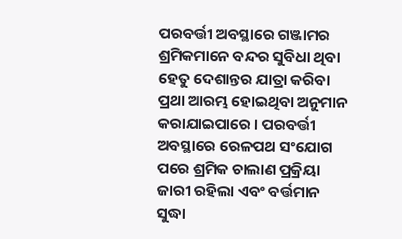ପରବର୍ତ୍ତୀ ଅବସ୍ଥାରେ ଗଞ୍ଜାମର ଶ୍ରମିକମାନେ ବନ୍ଦର ସୁବିଧା ଥିବା ହେତୁ ଦେଶାନ୍ତର ଯାତ୍ରା କରିବା ପ୍ରଥା ଆରମ୍ଭ ହୋଇଥିବା ଅନୁମାନ କରାଯାଇପାରେ । ପରବର୍ତ୍ତୀ ଅବସ୍ଥାରେ ରେଳପଥ ସଂଯୋଗ ପରେ ଶ୍ରମିକ ଚାଲାଣ ପ୍ରକ୍ରିୟା ଜାରୀ ରହିଲା ଏବଂ ବର୍ତ୍ତମାନ ସୁଦ୍ଧା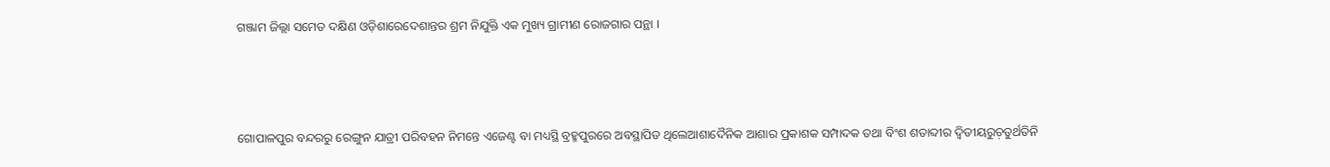ଗଞ୍ଜାମ ଜିଲ୍ଲା ସମେତ ଦକ୍ଷିଣ ଓଡ଼ିଶାରେଦେଶାନ୍ତର ଶ୍ରମ ନିଯୁକ୍ତି ଏକ ମୁଖ୍ୟ ଗ୍ରାମୀଣ ରୋଜଗାର ପନ୍ଥା ।



ଗୋପାଳପୁର ବନ୍ଦରରୁ ରେଙ୍ଗୁନ ଯାତ୍ରୀ ପରିବହନ ନିମନ୍ତେ ଏଜେଣ୍ଟ ବା ମଧ୍ୟସ୍ଥି ବ୍ରହ୍ମପୁରରେ ଅବସ୍ଥାପିତ ଥିଲେଆଶାଦୈନିକ ଆଶାର ପ୍ରକାଶକ ସମ୍ପାଦକ ତଥା ବିଂଶ ଶତାବ୍ଦୀର ଦ୍ୱିତୀୟରୁଚ଼ତୁର୍ଥତିନି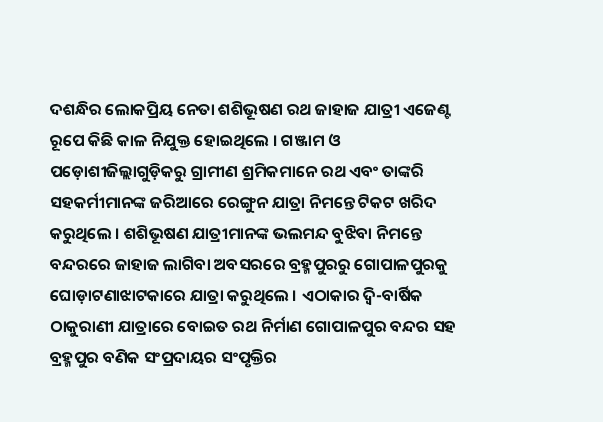ଦଶନ୍ଧିର ଲୋକପ୍ରିୟ ନେତା ଶଶିଭୂଷଣ ରଥ ଜାହାଜ ଯାତ୍ରୀ ଏଜେଣ୍ଟ ରୂପେ କିଛି କାଳ ନିଯୁକ୍ତ ହୋଇଥିଲେ । ଗଞ୍ଜାମ ଓ ପଡ଼ୋଶୀଜିଲ୍ଲାଗୁଡ଼ିକରୁ ଗ୍ରାମୀଣ ଶ୍ରମିକମାନେ ରଥ ଏବଂ ତାଙ୍କରି ସହକର୍ମୀମାନଙ୍କ ଜରିଆରେ ରେଙ୍ଗୁନ ଯାତ୍ରା ନିମନ୍ତେ ଟିକଟ ଖରିଦ କରୁଥିଲେ । ଶଶିଭୂଷଣ ଯାତ୍ରୀମାନଙ୍କ ଭଲମନ୍ଦ ବୁଝିବା ନିମନ୍ତେ ବନ୍ଦରରେ ଜାହାଜ ଲାଗିବା ଅବସରରେ ବ୍ରହ୍ମପୁରରୁ ଗୋପାଳପୁରକୁ ଘୋଡ଼ାଟଣାଝାଟକାରେ ଯାତ୍ରା କରୁଥିଲେ । ଏଠାକାର ଦ୍ୱି-ବାର୍ଷିକ ଠାକୁରାଣୀ ଯାତ୍ରାରେ ବୋଇତ ରଥ ନିର୍ମାଣ ଗୋପାଳପୁର ବନ୍ଦର ସହ ବ୍ରହ୍ମପୁର ବଣିକ ସଂପ୍ରଦାୟର ସଂପୃକ୍ତିର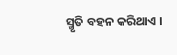ସ୍ମୃତି ବହନ କରିଥାଏ ।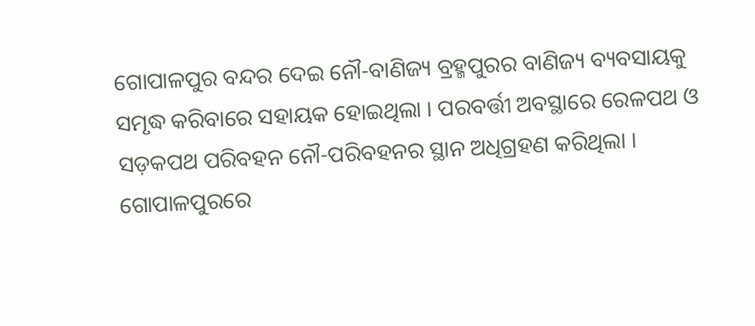ଗୋପାଳପୁର ବନ୍ଦର ଦେଇ ନୌ-ବାଣିଜ୍ୟ ବ୍ରହ୍ମପୁରର ବାଣିଜ୍ୟ ବ୍ୟବସାୟକୁ ସମୃଦ୍ଧ କରିବାରେ ସହାୟକ ହୋଇଥିଲା । ପରବର୍ତ୍ତୀ ଅବସ୍ଥାରେ ରେଳପଥ ଓ ସଡ଼କପଥ ପରିବହନ ନୌ-ପରିବହନର ସ୍ଥାନ ଅଧିଗ୍ରହଣ କରିଥିଲା । ଗୋପାଳପୁରରେ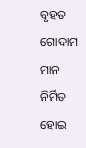ବୃହତ ଗୋଦାମ ମାନ ନିର୍ମିତ ହୋଇ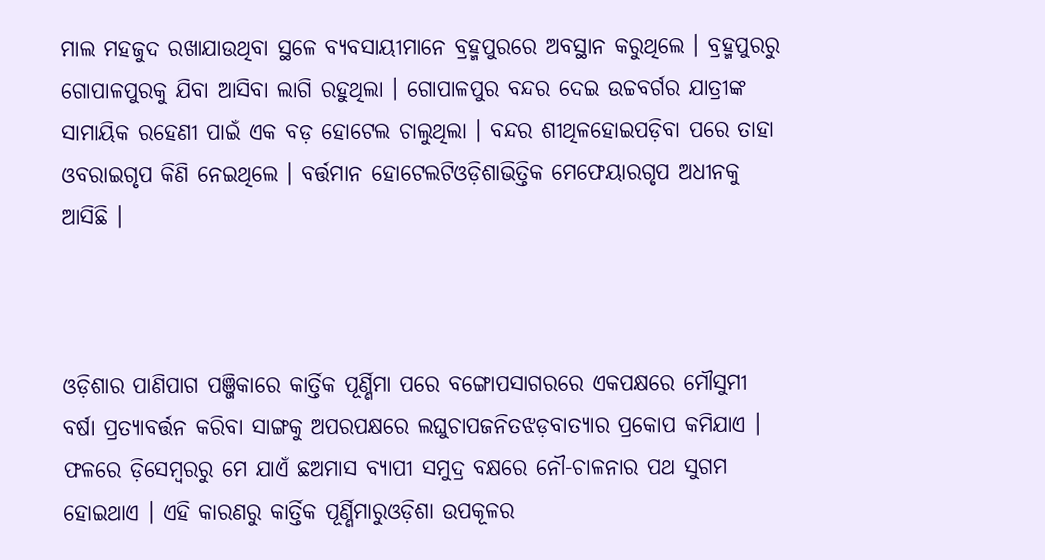ମାଲ ମହଜୁଦ ରଖାଯାଉଥିବା ସ୍ଥଳେ ବ୍ୟବସାୟୀମାନେ ବ୍ରହ୍ମପୁରରେ ଅବସ୍ଥାନ କରୁଥିଲେ । ବ୍ରହ୍ମପୁରରୁ ଗୋପାଳପୁରକୁ ଯିବା ଆସିବା ଲାଗି ରହୁଥିଲା । ଗୋପାଳପୁର ବନ୍ଦର ଦେଇ ଉଚ୍ଚବର୍ଗର ଯାତ୍ରୀଙ୍କ ସାମାୟିକ ରହେଣୀ ପାଇଁ ଏକ ବଡ଼ ହୋଟେଲ ଚାଲୁଥିଲା । ବନ୍ଦର ଶୀଥିଳହୋଇପଡ଼ିବା ପରେ ତାହା ଓବରାଇଗୃପ କିଣି ନେଇଥିଲେ । ବର୍ତ୍ତମାନ ହୋଟେଲଟିଓଡ଼ିଶାଭିତ୍ତିକ ମେଫେୟାରଗୃପ ଅଧୀନକୁ ଆସିଛି ।



ଓଡ଼ିଶାର ପାଣିପାଗ ପଞ୍ଜିକାରେ କାର୍ତ୍ତିକ ପୂର୍ଣ୍ଣିମା ପରେ ବଙ୍ଗୋପସାଗରରେ ଏକପକ୍ଷରେ ମୌସୁମୀ ବର୍ଷା ପ୍ରତ୍ୟାବର୍ତ୍ତନ କରିବା ସାଙ୍ଗକୁ ଅପରପକ୍ଷରେ ଲଘୁଚାପଜନିତଝଡ଼ବାତ୍ୟାର ପ୍ରକୋପ କମିଯାଏ । ଫଳରେ ଡ଼ିସେମ୍ୱରରୁ ମେ ଯାଏଁ ଛଅମାସ ବ୍ୟାପୀ ସମୁଦ୍ର ବକ୍ଷରେ ନୌ-ଚାଳନାର ପଥ ସୁଗମ ହୋଇଥାଏ । ଏହି କାରଣରୁ କାର୍ତ୍ତିକ ପୂର୍ଣ୍ଣିମାରୁଓଡ଼ିଶା ଉପକୂଳର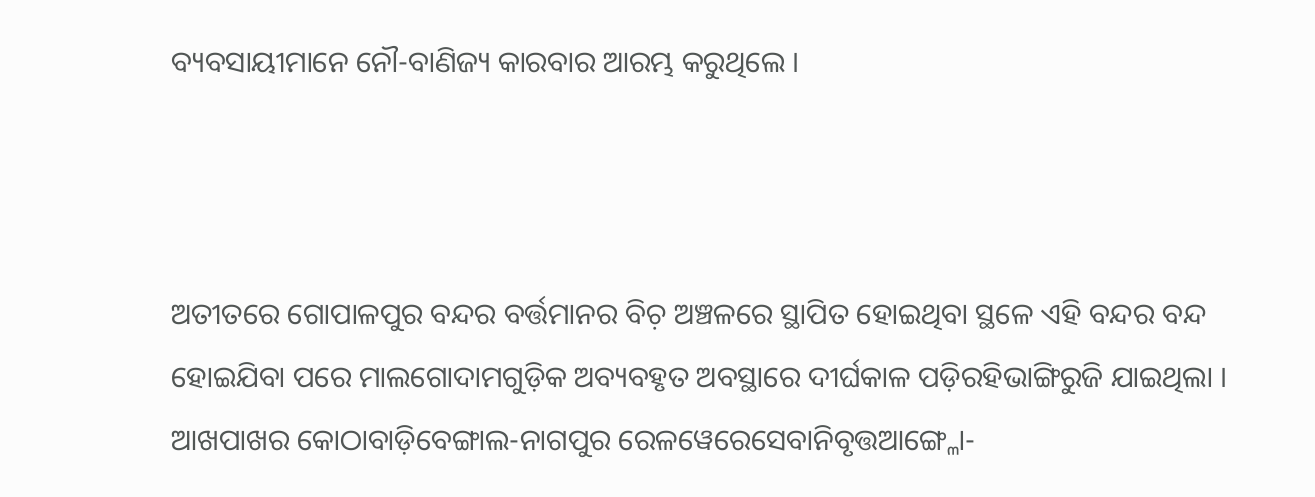ବ୍ୟବସାୟୀମାନେ ନୌ-ବାଣିଜ୍ୟ କାରବାର ଆରମ୍ଭ କରୁଥିଲେ ।



ଅତୀତରେ ଗୋପାଳପୁର ବନ୍ଦର ବର୍ତ୍ତମାନର ବିଚ଼ ଅଞ୍ଚଳରେ ସ୍ଥାପିତ ହୋଇଥିବା ସ୍ଥଳେ ଏହି ବନ୍ଦର ବନ୍ଦ ହୋଇଯିବା ପରେ ମାଲଗୋଦାମଗୁଡ଼ିକ ଅବ୍ୟବହୃତ ଅବସ୍ଥାରେ ଦୀର୍ଘକାଳ ପଡ଼ିରହିଭାଙ୍ଗିରୁଜି ଯାଇଥିଲା । ଆଖପାଖର କୋଠାବାଡ଼ିବେଙ୍ଗାଲ-ନାଗପୁର ରେଳୱେରେସେବାନିବୃତ୍ତଆଙ୍ଗ୍ଳୋ-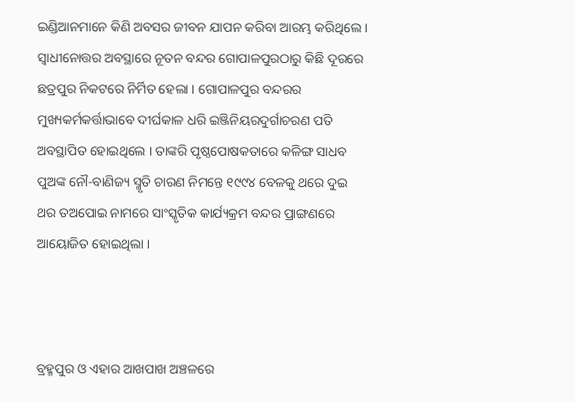ଇଣ୍ଡିଆନମାନେ କିଣି ଅବସର ଜୀବନ ଯାପନ କରିବା ଆରମ୍ଭ କରିଥିଲେ । ସ୍ୱାଧୀନୋତ୍ତର ଅବସ୍ଥାରେ ନୂତନ ବନ୍ଦର ଗୋପାଳପୁରଠାରୁ କିଛି ଦୂରରେ ଛତ୍ରପୁର ନିକଟରେ ନିର୍ମିତ ହେଲା । ଗୋପାଳପୁର ବନ୍ଦରର ମୁଖ୍ୟକର୍ମକର୍ତ୍ତାଭାବେ ଦୀର୍ଘକାଳ ଧରି ଇଞ୍ଜିନିୟରଦୁର୍ଗାଚରଣ ପତି ଅବସ୍ଥାପିତ ହୋଇଥିଲେ । ତାଙ୍କରି ପୃଷ୍ଠପୋଷକତାରେ କଳିଙ୍ଗ ସାଧବ ପୁଅଙ୍କ ନୌ-ବାଣିଜ୍ୟ ସ୍ମୃତି ଚାରଣ ନିମନ୍ତେ ୧୯୯୪ ବେଳକୁ ଥରେ ଦୁଇ ଥର ତଅପୋଇ ନାମରେ ସାଂସ୍କୃତିକ କାର୍ଯ୍ୟକ୍ରମ ବନ୍ଦର ପ୍ରାଙ୍ଗଣରେ ଆୟୋଜିତ ହୋଇଥିଲା ।



ବ୍ରହ୍ମପୁର ଓ ଏହାର ଆଖପାଖ ଅଞ୍ଚଳରେ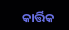କାର୍ତ୍ତିକ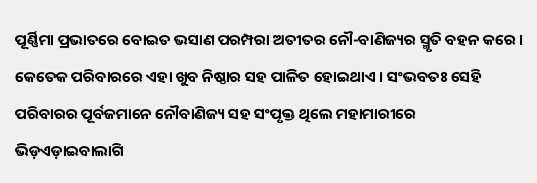ପୂର୍ଣ୍ଣିମା ପ୍ରଭାତରେ ବୋଇତ ଭସାଣ ପରମ୍ପରା ଅତୀତର ନୌ-ବାଣିଜ୍ୟର ସ୍ମୃତି ବହନ କରେ । କେତେକ ପରିବାରରେ ଏହା ଖୁବ ନିଷ୍ଠାର ସହ ପାଳିତ ହୋଇଥାଏ । ସଂଭବତଃ ସେହି ପରିବାରର ପୂର୍ବଜମାନେ ନୌବାଣିଜ୍ୟ ସହ ସଂପୃକ୍ତ ଥିଲେ ମହାମାରୀରେ ଭିଡ଼ଏଡ଼ାଇବାଲାଗି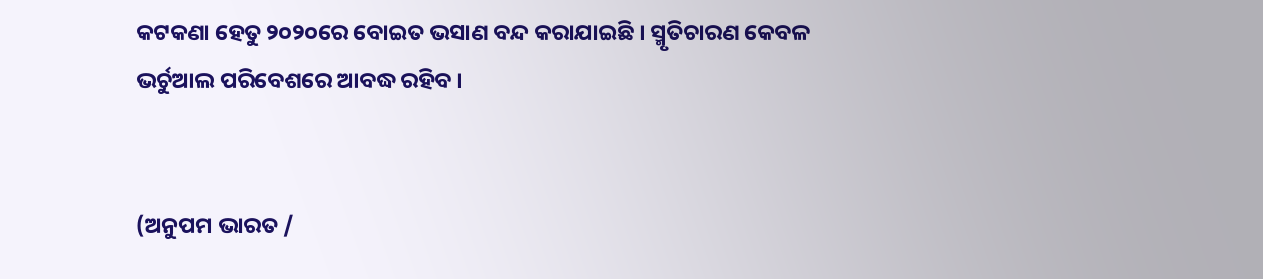କଟକଣା ହେତୁ ୨୦୨୦ରେ ବୋଇତ ଭସାଣ ବନ୍ଦ କରାଯାଇଛି । ସ୍ମୃତିଚାରଣ କେବଳ ଭର୍ଚୁଆଲ ପରିବେଶରେ ଆବଦ୍ଧ ରହିବ ।


(ଅନୁପମ ଭାରତ /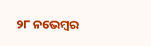୨୮ ନଭେମ୍ୱର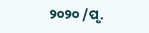୨୦୨୦ /ପୃ.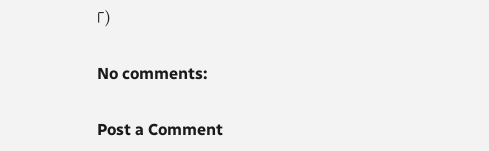୮)

No comments:

Post a Comment